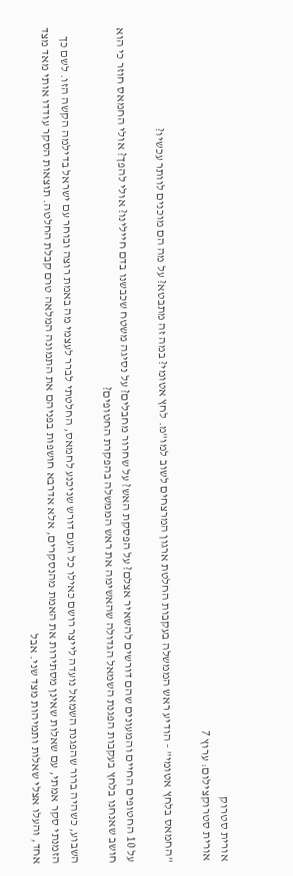אורית סטרוק
אורית סטרוקצילום: ערוץ 7

"החמאס בלחץ אטומי" - הודיע ראש הממשלה בעקבות החלטת ארגון המרצחים לשוב למו"מ. לחץ אטומי? במה זה מתבטא? על מה הם מוכנים לוותר עכשיו?

על 10 החטופים החיים והמעונים שהם דורשים להשאיר אצלם? על הפסקת האש? על שחרור מחבלים? על נסיגה משטח שכבשנו בדם חיילינו? אולי להפך? אולי החמאס חוזר כי הוא חושב שאנחנו בלחץ בעקבות הפגנת השמאל הגדולה שהאשימה את ראש הממשלה בהפקרת החטופים?

השבוע, כשהיה ברור שהפגנת השמאל נועדה לייצר רושם כאילו כל העם דורש שניכנע לחמאס, החלטתי לברר לעצמי מה באמת רוצה ובוחר עם ישראל בדילמה הקשה הזו. לשם כך הזמנתי סקר אמתי, עם שאלות שאינן מסתירות את האמת מהנסקרים, אלא אדרבא חושפות בפניהם את התמונה המלאה טרם קבלת החלטה. תוצאות הסקר עודדו אותי מאד מצד אחד, והעלו אצלי שאלות ותמיהות מצד שני. אבל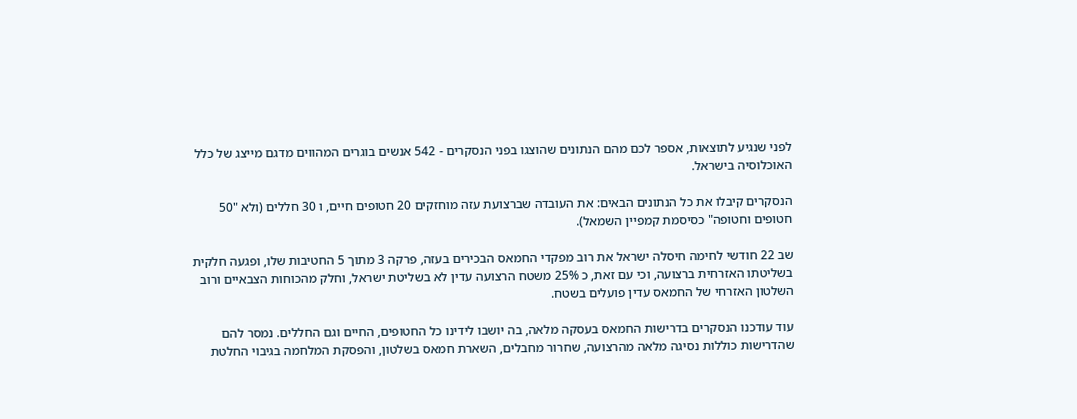לפני שנגיע לתוצאות, אספר לכם מהם הנתונים שהוצגו בפני הנסקרים - 542 אנשים בוגרים המהווים מדגם מייצג של כלל האוכלוסיה בישראל.

הנסקרים קיבלו את כל הנתונים הבאים: את העובדה שברצועת עזה מוחזקים 20 חטופים חיים, ו 30 חללים (ולא "50 חטופים וחטופה" כסיסמת קמפיין השמאל).

שב 22 חודשי לחימה חיסלה ישראל את רוב מפקדי החמאס הבכירים בעזה, פרקה 3 מתוך 5 החטיבות שלו, ופגעה חלקית בשליטתו האזרחית ברצועה, וכי עם זאת, כ 25% משטח הרצועה עדין לא בשליטת ישראל, וחלק מהכוחות הצבאיים ורוב השלטון האזרחי של החמאס עדין פועלים בשטח.

עוד עודכנו הנסקרים בדרישות החמאס בעסקה מלאה, בה יושבו לידינו כל החטופים, החיים וגם החללים. נמסר להם שהדרישות כוללות נסיגה מלאה מהרצועה, שחרור מחבלים, השארת חמאס בשלטון, והפסקת המלחמה בגיבוי החלטת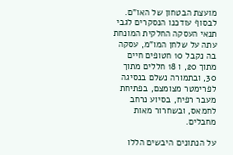מועצת הבטחון של האו"ם. לבסוף עודכנו הנסקרים לגבי תנאי העסקה החלקית המונחת עתה על שלחן המו"מ, עסקה בה נקבל 10 חטופים חיים מתוך 20, ו 18 חללים מתוך 30, ובתמורה נשלם בנסיגה לפרימטר מצומצם, בפתיחת מעבר רפיח, בסיוע נרחב לחמאס, ובשחרור מאות מחבלים.

על הנתונים היבשים הללו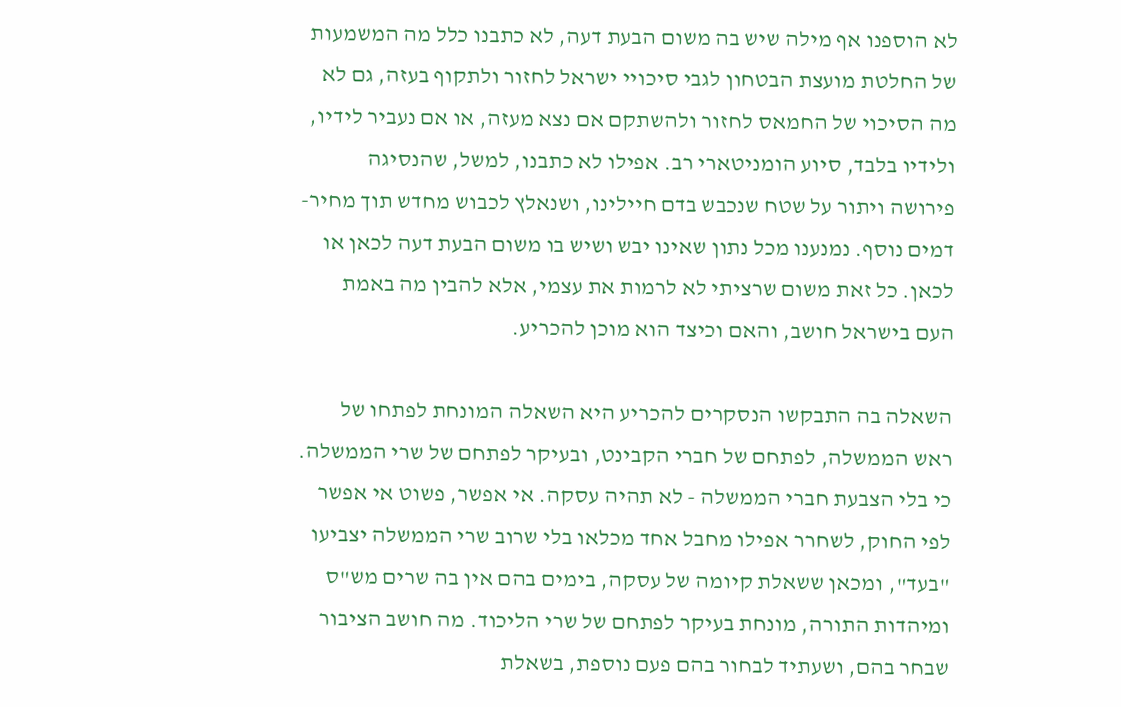לא הוספנו אף מילה שיש בה משום הבעת דעה, לא כתבנו כלל מה המשמעות של החלטת מועצת הבטחון לגבי סיכויי ישראל לחזור ולתקוף בעזה, גם לא מה הסיכוי של החמאס לחזור ולהשתקם אם נצא מעזה, או אם נעביר לידיו, ולידיו בלבד, סיוע הומניטארי רב. אפילו לא כתבנו, למשל, שהנסיגה פירושה ויתור על שטח שנכבש בדם חיילינו, ושנאלץ לכבוש מחדש תוך מחיר-דמים נוסף. נמנענו מכל נתון שאינו יבש ושיש בו משום הבעת דעה לכאן או לכאן. כל זאת משום שרציתי לא לרמות את עצמי, אלא להבין מה באמת העם בישראל חושב, והאם וכיצד הוא מוכן להכריע.

השאלה בה התבקשו הנסקרים להכריע היא השאלה המונחת לפתחו של ראש הממשלה, לפתחם של חברי הקבינט, ובעיקר לפתחם של שרי הממשלה. כי בלי הצבעת חברי הממשלה - לא תהיה עסקה. אי אפשר, פשוט אי אפשר לפי החוק, לשחרר אפילו מחבל אחד מכלאו בלי שרוב שרי הממשלה יצביעו "בעד", ומכאן ששאלת קיומה של עסקה, בימים בהם אין בה שרים מש"ס ומיהדות התורה, מונחת בעיקר לפתחם של שרי הליכוד. מה חושב הציבור שבחר בהם, ושעתיד לבחור בהם פעם נוספת, בשאלת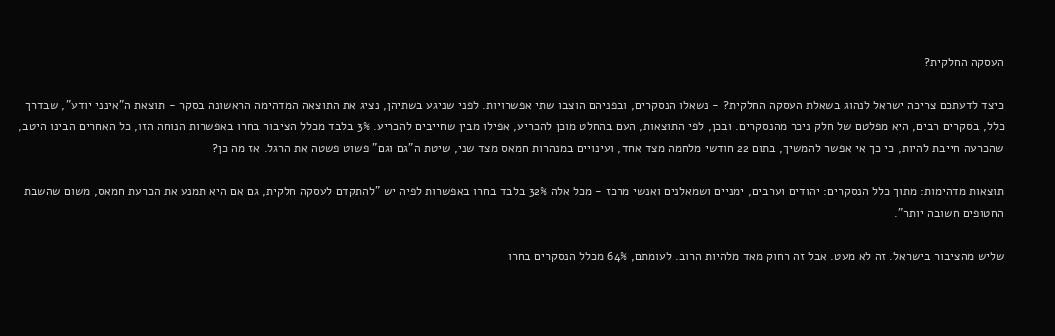העסקה החלקית?

כיצד לדעתכם צריכה ישראל לנהוג בשאלת העסקה החלקית? - נשאלו הנסקרים, ובפניהם הוצבו שתי אפשרויות. לפני שניגע בשתיהן, נציג את התוצאה המדהימה הראשונה בסקר - תוצאת ה"אינני יודע", שבדרך כלל, בסקרים רבים, היא מפלטם של חלק ניכר מהנסקרים. ובכן, לפי התוצאות, העם בהחלט מוכן להכריע, אפילו מבין שחייבים להכריע. 3% בלבד מכלל הציבור בחרו באפשרות הנוחה הזו, כל האחרים הבינו היטב, שהכרעה חייבת להיות, כי כך אי אפשר להמשיך, בתום 22 חודשי מלחמה מצד אחד, ועינויים במנהרות חמאס מצד שני, שיטת ה"גם וגם" פשוט פשטה את הרגל. אז מה כן?

תוצאות מדהימות: מתוך כלל הנסקרים: יהודים וערבים, ימניים ושמאלנים ואנשי מרכז - מכל אלה 32% בלבד בחרו באפשרות לפיה יש "להתקדם לעסקה חלקית, גם אם היא תמנע את הכרעת חמאס, משום שהשבת החטופים חשובה יותר".

שליש מהציבור בישראל. זה לא מעט. אבל זה רחוק מאד מלהיות הרוב. לעומתם, 64% מכלל הנסקרים בחרו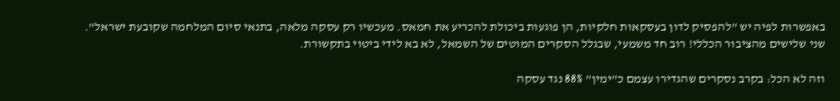באפשרות לפיה יש "להפסיק לדון בעסקאות חלקיות, הן פוגעות ביכולת להכריע את חמאס. מעכשיו רק עסקה מלאה, בתנאי סיום המלחמה שקובעת ישראל". שני שלישים מהציבור הכללי! רוב חד משמעי, שבגלל הסקרים המוטים של השמאל, לא בא לידי ביטוי בתקשורת.

וזה לא הכל: בקרב נסקרים שהגדירו עצמם כ"ימין" 88% נגד עסקה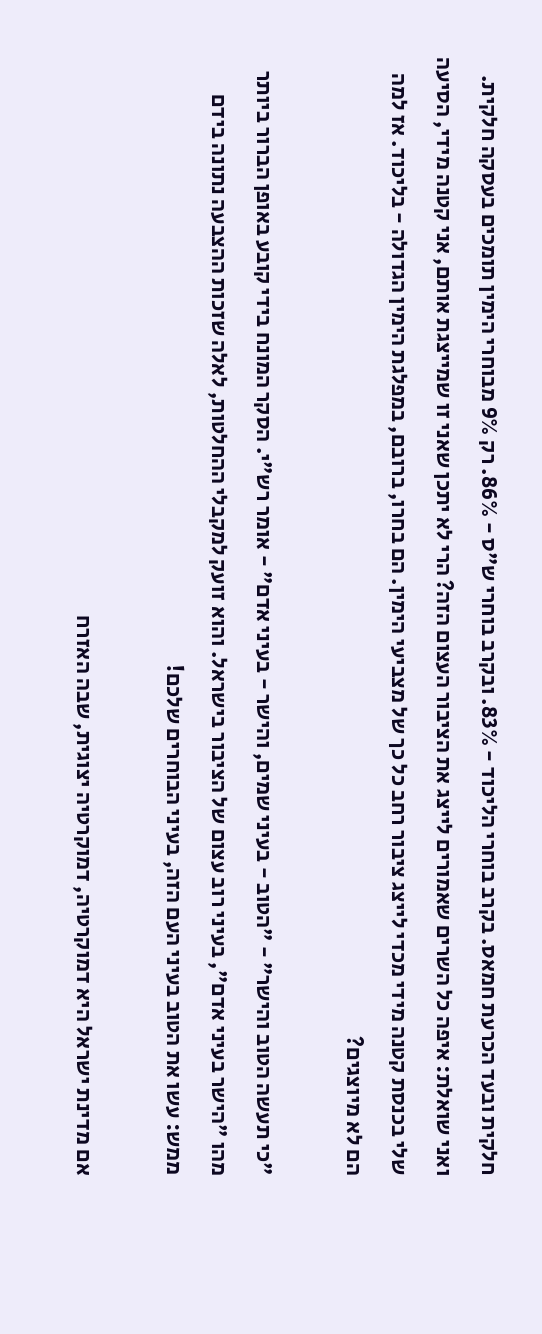חלקית ובעד הכרעת חמאס. בקרב בוחרי הליכוד - 83%. ובקרב בוחרי ש"ס - 86%. רק 9% מבוחרי הימין תומכים בעסקה חלקית. ואני שואלת: איפה כל השרים שאמורים לייצג את הציבור העצום הזה? הרי לא יתכן שאני זו שמייצגת אותם, אני קטנה מידי, הסיעה שלי בכנסת קטנה מידי מכדי לייצג ציבור רחב כל כך של מצביעי הימין. הם בחרו, ברובם, במפלגת הימין הגדולה - בליכוד. אז למה הם לא מיוצגים?

"כי תעשה הטוב והישר" - "הטוב - בעיני שמים, והישר - בעיני אדם" - אומר רש"י. הסקר המונח בידי קובע באופן הברור ביותר מהו "הישר בעיני אדם", בעיני רוב עצום של הציבור בישראל. והוא זועק למקבלי ההחלטות, לאלה שזכות ההצבעה נתונה בידם ממש: עשו את הטוב בעיני העם הזה, בעיני הבוחרים שלכם!

אם מדינת ישראל היא דמוקרטיה, דמוקרטיה יצוגית, שבה האזרח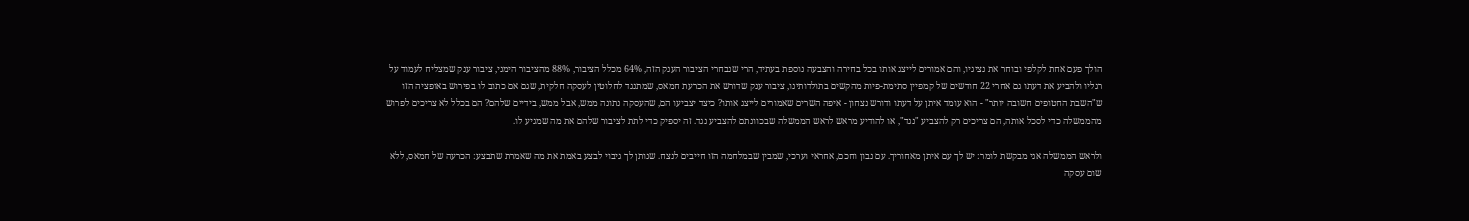הולך פעם אחת לקלפי ובוחר את נציגיו, והם אמורים לייצג אותו בכל בחירה והצבעה נוספת בעתיד, הרי שנבחרי הציבור הענק הזה, 64% מכלל הציבור, 88% מהציבור הימני, ציבור ענק שמצליח לעמוד על רגליו ולהביע את דעתו גם אחרי 22 חודשים של קמפיין סתימת-פיות מהקשים בתולדותינו, ציבור ענק שדורש את הכרעת חמאס, שמתנגד לחלוטין לעסקה חלקית, שגם אם כתוב לו בפירוש באופציה הזו ש"השבת החטופים חשובה יותר" - הוא עומד איתן על דעתו ודורש נצחון - איפה השרים שאמורים לייצג אותו? כיצד יצביעו הם, שהעסקה נתונה ממש, אבל ממש, בידיים שלהם? הם בכלל לא צריכים לפרוש מהממשלה כדי לסכל אותה, הם צריכים רק להצביע "נגד", או להודיע מראש לראש הממשלה שבכוונתם להצביע נגד. זה יספיק כדי לתת לציבור שלהם את מה שמגיע לו.

ולראש הממשלה אני מבקשת לומר: יש לך עם איתן מאחוריך. עם נבון וחכם, אחראי וערכי, שמבין שבמלחמה הזו חייבים לנצח. שנותן לך גיבוי לבצע באמת את מה שאמרת שתבצע: הכרעה של חמאס, ללא שום עסקה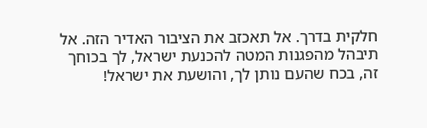חלקית בדרך. אל תאכזב את הציבור האדיר הזה. אל תיבהל מהפגנות המטה להכנעת ישראל, לך בכוחך זה, בכח שהעם נותן לך, והושעת את ישראל!